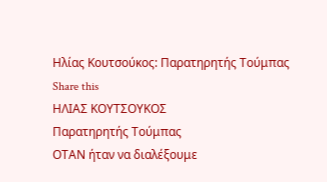Ηλίας Κουτσούκος: Παρατηρητής Τούμπας
Share this
ΗΛΙΑΣ ΚΟΥΤΣΟΥΚΟΣ
Παρατηρητής Τούμπας
ΟΤΑΝ ήταν να διαλέξουμε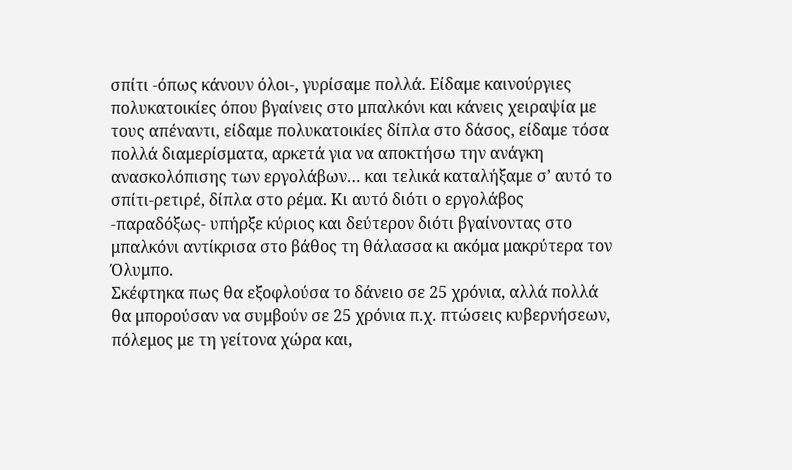σπίτι -όπως κάνουν όλοι-, γυρίσαμε πολλά. Είδαμε καινούργιες πολυκατοικίες όπου βγαίνεις στο μπαλκόνι και κάνεις χειραψία με τους απέναντι, είδαμε πολυκατοικίες δίπλα στο δάσος, είδαμε τόσα πολλά διαμερίσματα, αρκετά για να αποκτήσω την ανάγκη ανασκολόπισης των εργολάβων… και τελικά καταλήξαμε σ’ αυτό το σπίτι-ρετιρέ, δίπλα στο ρέμα. Κι αυτό διότι ο εργολάβος -παραδόξως- υπήρξε κύριος και δεύτερον διότι βγαίνοντας στο μπαλκόνι αντίκρισα στο βάθος τη θάλασσα κι ακόμα μακρύτερα τον Όλυμπο.
Σκέφτηκα πως θα εξοφλούσα το δάνειο σε 25 χρόνια, αλλά πολλά θα μπορούσαν να συμβούν σε 25 χρόνια π.χ. πτώσεις κυβερνήσεων, πόλεμος με τη γείτονα χώρα και,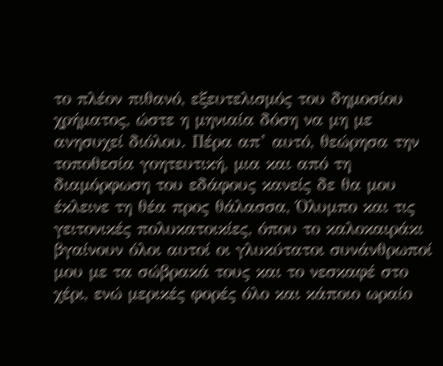το πλέον πιθανό, εξευτελισμός του δημοσίου χρήματος, ώστε η μηνιαία δόση να μη με ανησυχεί διόλου. Πέρα απ’ αυτό, θεώρησα την τοποθεσία γοητευτική, μια και από τη διαμόρφωση του εδάφους κανείς δε θα μου έκλεινε τη θέα προς θάλασσα, Όλυμπο και τις γειτονικές πολυκατοικίες, όπου το καλοκαιράκι βγαίνουν όλοι αυτοί οι γλυκύτατοι συνάνθρωποί μου με τα σώβρακά τους και το νεσκαφέ στο χέρι, ενώ μερικές φορές όλο και κάποιο ωραίο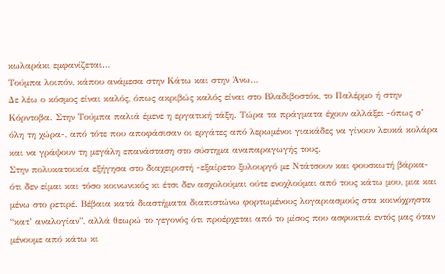κωλαράκι εμφανίζεται…
Τούμπα λοιπόν, κάπου ανάμεσα στην Κάτω και στην Άνω…
Δε λέω ο κόσμος είναι καλός, όπως ακριβώς καλός είναι στο Βλαδιβοστόκ, το Παλέρμο ή στην Κόρντοβα. Στην Τούμπα παλιά έμενε η εργατική τάξη. Τώρα τα πράγματα έχουν αλλάξει -όπως σ’ όλη τη χώρα-, από τότε που αποφάσισαν οι εργάτες από λερωμένοι γιακάδες να γίνουν λευκά κολάρα και να γράψουν τη μεγάλη επανάσταση στο σύστημα αναπαραγωγής τους.
Στην πολυκατοικία εξήγησα στο διαχειριστή -εξαίρετο ξυλουργό με Ντάτσουν και φουσκωτή βάρκα- ότι δεν είμαι και τόσο κοινωνικός κι έτσι δεν ασχολούμαι ούτε ενοχλούμαι από τους κάτω μου, μια και μένω στο ρετιρέ. Βέβαια κατά διαστήματα διαπιστώνω φορτωμένους λογαριασμούς στα κοινόχρηστα “κατ’ αναλογίαν”, αλλά θεωρώ το γεγονός ότι προέρχεται από το μίσος που ασφυκτιά εντός μας όταν μένουμε από κάτω κι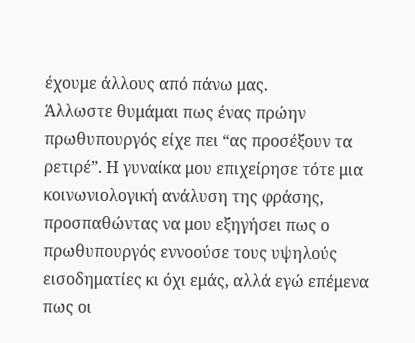έχουμε άλλους από πάνω μας.
Άλλωστε θυμάμαι πως ένας πρώην πρωθυπουργός είχε πει “ας προσέξουν τα ρετιρέ”. Η γυναίκα μου επιχείρησε τότε μια κοινωνιολογική ανάλυση της φράσης, προσπαθώντας να μου εξηγήσει πως ο πρωθυπουργός εννοούσε τους υψηλούς εισοδηματίες κι όχι εμάς, αλλά εγώ επέμενα πως οι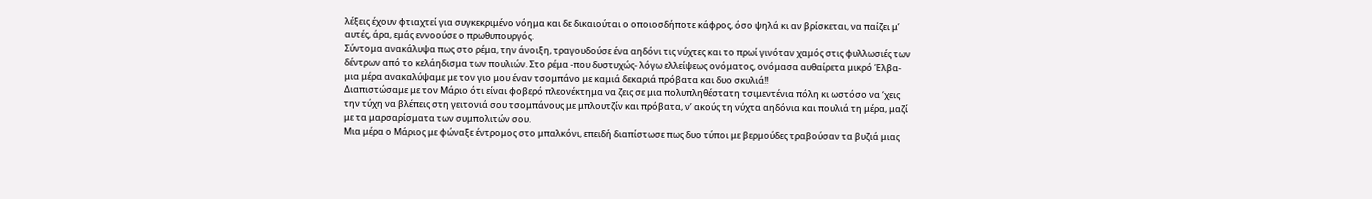λέξεις έχουν φτιαχτεί για συγκεκριμένο νόημα και δε δικαιούται ο οποιοσδήποτε κάφρος, όσο ψηλά κι αν βρίσκεται, να παίζει μ’ αυτές, άρα, εμάς εννοούσε ο πρωθυπουργός.
Σύντομα ανακάλυψα πως στο ρέμα, την άνοιξη, τραγουδούσε ένα αηδόνι τις νύχτες και το πρωί γινόταν χαμός στις φυλλωσιές των δέντρων από το κελάηδισμα των πουλιών. Στο ρέμα -που δυστυχώς- λόγω ελλείψεως ονόματος, ονόμασα αυθαίρετα μικρό Έλβα- μια μέρα ανακαλύψαμε με τον γιο μου έναν τσομπάνο με καμιά δεκαριά πρόβατα και δυο σκυλιά!!
Διαπιστώσαμε με τον Μάριο ότι είναι φοβερό πλεονέκτημα να ζεις σε μια πολυπληθέστατη τσιμεντένια πόλη κι ωστόσο να ‘χεις την τύχη να βλέπεις στη γειτονιά σου τσομπάνους με μπλουτζίν και πρόβατα, ν’ ακούς τη νύχτα αηδόνια και πουλιά τη μέρα, μαζί με τα μαρσαρίσματα των συμπολιτών σου.
Μια μέρα ο Μάριος με φώναξε έντρομος στο μπαλκόνι, επειδή διαπίστωσε πως δυο τύποι με βερμούδες τραβούσαν τα βυζιά μιας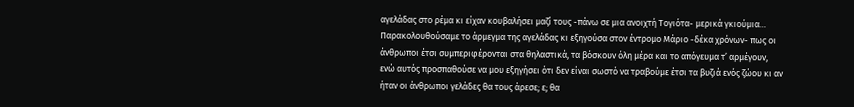αγελάδας στο ρέμα κι είχαν κουβαλήσει μαζί τους -πάνω σε μια ανοιχτή Τογιότα- μερικά γκιούμια… Παρακολουθούσαμε το άρμεγμα της αγελάδας κι εξηγούσα στον έντρομο Μάριο -δέκα χρόνων- πως οι άνθρωποι έτσι συμπεριφέρονται στα θηλαστικά, τα βόσκουν όλη μέρα και το απόγευμα τ’ αρμέγουν, ενώ αυτός προσπαθούσε να μου εξηγήσει ότι δεν είναι σωστό να τραβούμε έτσι τα βυζιά ενός ζώου κι αν ήταν οι άνθρωποι γελάδες θα τους άρεσε; ε; θα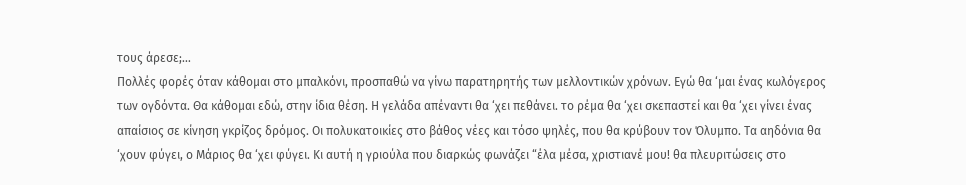τους άρεσε;…
Πολλές φορές όταν κάθομαι στο μπαλκόνι, προσπαθώ να γίνω παρατηρητής των μελλοντικών χρόνων. Εγώ θα ‘μαι ένας κωλόγερος των ογδόντα. Θα κάθομαι εδώ, στην ίδια θέση. Η γελάδα απέναντι θα ‘χει πεθάνει. το ρέμα θα ‘χει σκεπαστεί και θα ‘χει γίνει ένας απαίσιος σε κίνηση γκρίζος δρόμος. Οι πολυκατοικίες στο βάθος νέες και τόσο ψηλές, που θα κρύβουν τον Όλυμπο. Τα αηδόνια θα ‘χουν φύγει, ο Μάριος θα ‘χει φύγει. Κι αυτή η γριούλα που διαρκώς φωνάζει “έλα μέσα, χριστιανέ μου! θα πλευριτώσεις στο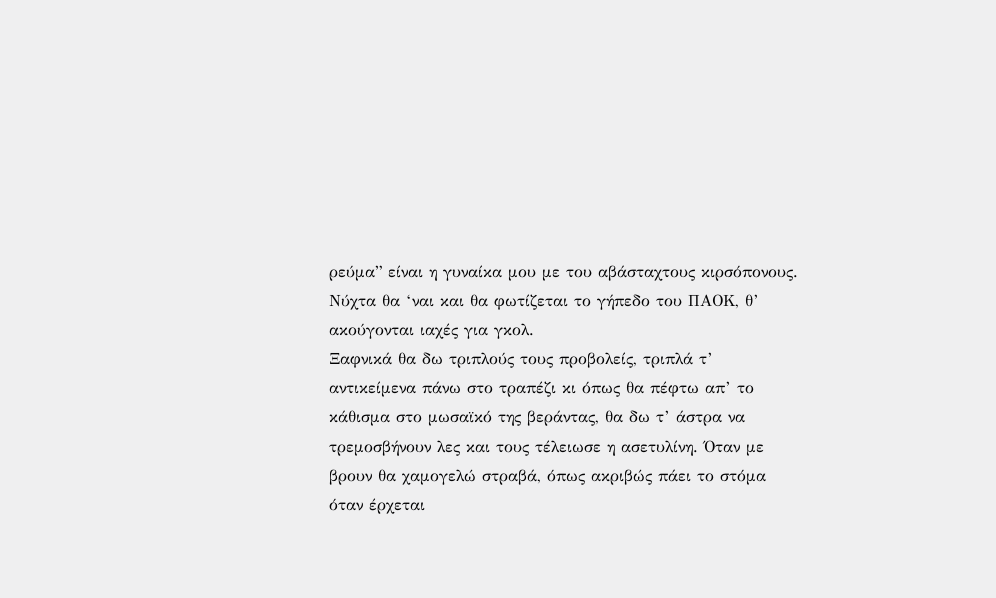ρεύμα” είναι η γυναίκα μου με του αβάσταχτους κιρσόπονους. Νύχτα θα ‘ναι και θα φωτίζεται το γήπεδο του ΠΑΟΚ, θ’ ακούγονται ιαχές για γκολ.
Ξαφνικά θα δω τριπλούς τους προβολείς, τριπλά τ’ αντικείμενα πάνω στο τραπέζι κι όπως θα πέφτω απ’ το κάθισμα στο μωσαϊκό της βεράντας, θα δω τ’ άστρα να τρεμοσβήνουν λες και τους τέλειωσε η ασετυλίνη. Όταν με βρουν θα χαμογελώ στραβά, όπως ακριβώς πάει το στόμα όταν έρχεται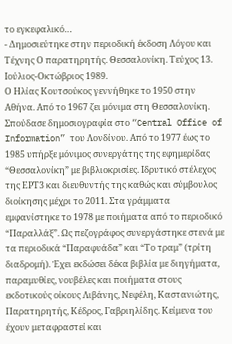το εγκεφαλικό…
- Δημοσιεύτηκε στην περιοδική έκδοση Λόγου και Τέχνης Ο παρατηρητής. Θεσσαλονίκη. Τεύχος 13. Ιούλιος-Οκτώβριος 1989.
Ο Ηλίας Κουτσούκος γεννήθηκε το 1950 στην Αθήνα. Από το 1967 ζει μόνιμα στη Θεσσαλονίκη. Σπούδασε δημοσιογραφία στο “Central Office of Information” του Λονδίνου. Από το 1977 έως το 1985 υπήρξε μόνιμος συνεργάτης της εφημερίδας “Θεσσαλονίκη” με βιβλιοκρισίες. Ιδρυτικό στέλεχος της ΕΡΤ3 και διευθυντής της καθώς και σύμβουλος διοίκησης μέχρι το 2011. Στα γράμματα εμφανίστηκε το 1978 με ποιήματα από το περιοδικό “Παραλλάξ”. Ως πεζογράφος συνεργάστηκε στενά με τα περιοδικά “Παραφυάδα” και “Το τραμ” (τρίτη διαδρομή). Έχει εκδώσει δέκα βιβλία με διηγήματα, παραμυθίες, νουβέλες και ποιήματα στους εκδοτικούς οίκους Λιβάνης, Νεφέλη, Καστανιώτης, Παρατηρητής, Κέδρος, Γαβριηλίδης. Κείμενα του έχουν μεταφραστεί και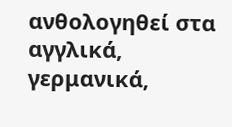ανθολογηθεί στα αγγλικά, γερμανικά,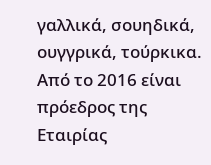γαλλικά, σουηδικά, ουγγρικά, τούρκικα. Από το 2016 είναι πρόεδρος της Εταιρίας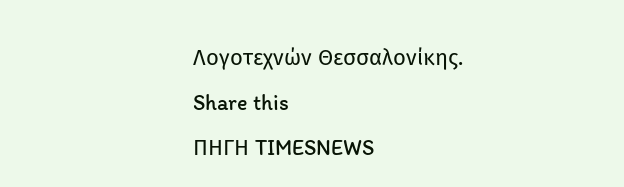Λογοτεχνών Θεσσαλονίκης.
Share this
ΠΗΓΗ TIMESNEWS